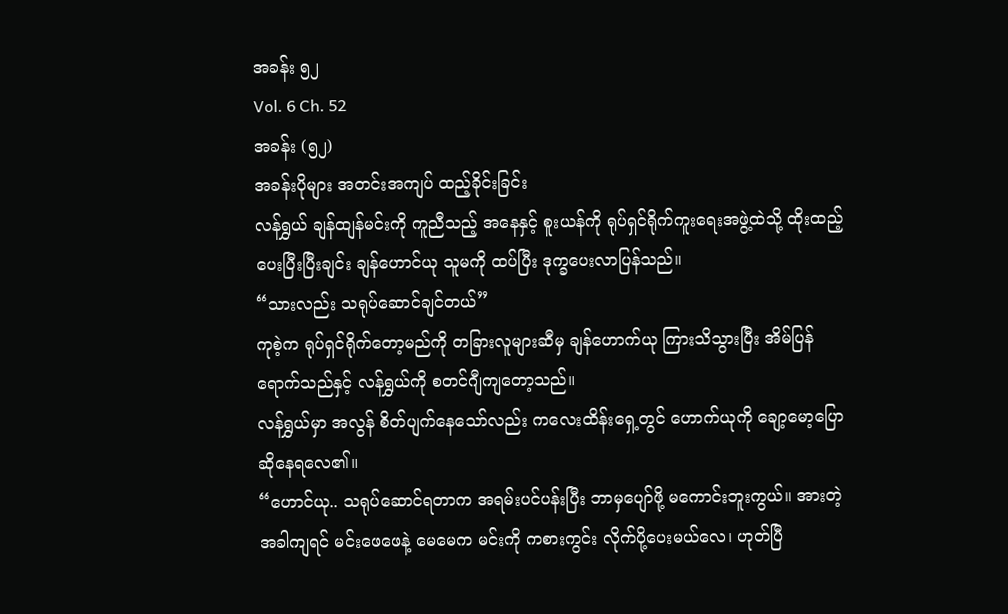အခန်း ၅၂
Vol. 6 Ch. 52
အခန်း (၅၂)
အခန်းပိုများ အတင်းအကျပ် ထည့်ခိုင်းခြင်း
လန်ရွှယ် ချန်ထျန်မင်းကို ကူညီသည့် အနေနှင့် စူးယန်ကို ရုပ်ရှင်ရိုက်ကူးရေးအဖွဲ့ထဲသို့ ထိုးထည့်ပေးပြီးပြီးချင်း ချန်ဟောင်ယု သူမကို ထပ်ပြီး ဒုက္ခပေးလာပြန်သည်။
“သားလည်း သရုပ်ဆောင်ချင်တယ်”
ကုစဲ့က ရုပ်ရှင်ရိုက်တော့မည်ကို တခြားလူများဆီမှ ချန်ဟောက်ယု ကြားသိသွားပြီး အိမ်ပြန်ရောက်သည်နှင့် လန်ရွှယ်ကို စတင်ဂျီကျတော့သည်။
လန်ရွှယ်မှာ အလွန် စိတ်ပျက်နေသော်လည်း ကလေးထိန်းရှေ့တွင် ဟောက်ယုကို ချော့မော့ပြောဆိုနေရလေ၏။
“ဟောင်ယု.. သရုပ်ဆောင်ရတာက အရမ်းပင်ပန်းပြီး ဘာမှပျော်ဖို့ မကောင်းဘူးကွယ်။ အားတဲ့အခါကျရင် မင်းဖေဖေနဲ့ မေမေက မင်းကို ကစားကွင်း လိုက်ပို့ပေးမယ်လေ၊ ဟုတ်ပြီ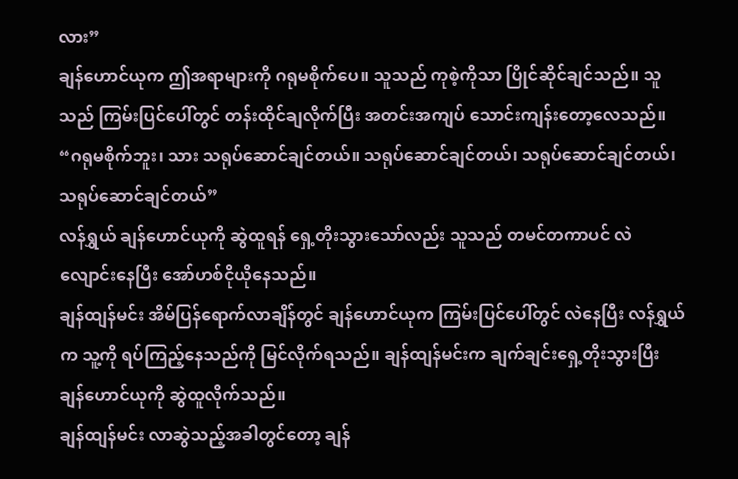လား”
ချန်ဟောင်ယုက ဤအရာများကို ဂရုမစိုက်ပေ။ သူသည် ကုစဲ့ကိုသာ ပြိုင်ဆိုင်ချင်သည်။ သူသည် ကြမ်းပြင်ပေါ်တွင် တန်းထိုင်ချလိုက်ပြီး အတင်းအကျပ် သောင်းကျန်းတော့လေသည်။
“ဂရုမစိုက်ဘူး၊ သား သရုပ်ဆောင်ချင်တယ်။ သရုပ်ဆောင်ချင်တယ်၊ သရုပ်ဆောင်ချင်တယ်၊ သရုပ်ဆောင်ချင်တယ်”
လန်ရွှယ် ချန်ဟောင်ယုကို ဆွဲထူရန် ရှေ့တိုးသွားသော်လည်း သူသည် တမင်တကာပင် လဲလျောင်းနေပြီး အော်ဟစ်ငိုယိုနေသည်။
ချန်ထျန်မင်း အိမ်ပြန်ရောက်လာချိန်တွင် ချန်ဟောင်ယုက ကြမ်းပြင်ပေါ်တွင် လဲနေပြီး လန်ရွှယ်က သူ့ကို ရပ်ကြည့်နေသည်ကို မြင်လိုက်ရသည်။ ချန်ထျန်မင်းက ချက်ချင်းရှေ့တိုးသွားပြီး ချန်ဟောင်ယုကို ဆွဲထူလိုက်သည်။
ချန်ထျန်မင်း လာဆွဲသည့်အခါတွင်တော့ ချန်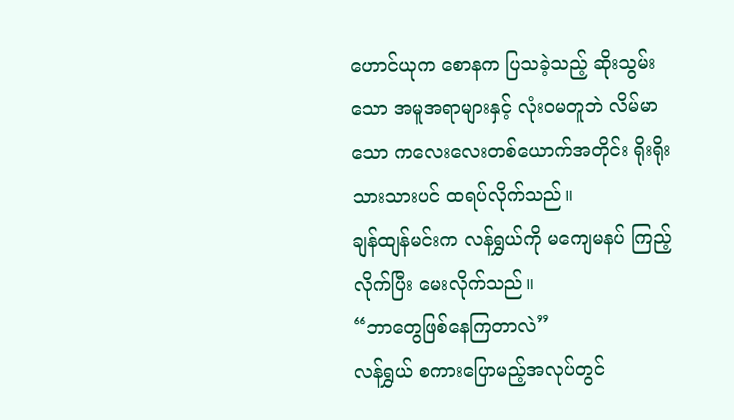ဟောင်ယုက စောနက ပြသခဲ့သည့် ဆိုးသွမ်းသော အမူအရာများနှင့် လုံးဝမတူဘဲ လိမ်မာသော ကလေးလေးတစ်ယောက်အတိုင်း ရိုးရိုးသားသားပင် ထရပ်လိုက်သည်။
ချန်ထျန်မင်းက လန်ရွှယ်ကို မကျေမနပ် ကြည့်လိုက်ပြီး မေးလိုက်သည်။
“ဘာတွေဖြစ်နေကြတာလဲ”
လန်ရွှယ် စကားပြောမည့်အလုပ်တွင်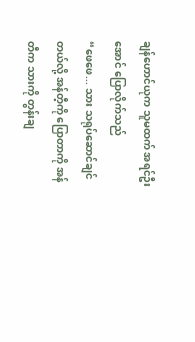ချန်ဟောင်ယုက သူမထက် အရင်ဦးအောင် ပြောလိုက်သည်
“ဖေဖေ... သား သရုပ်ဆောင်ချင်တယ်လို့ အန်တီ့ကို ပြောတာကို အန်တီက သားကို တွန်းချ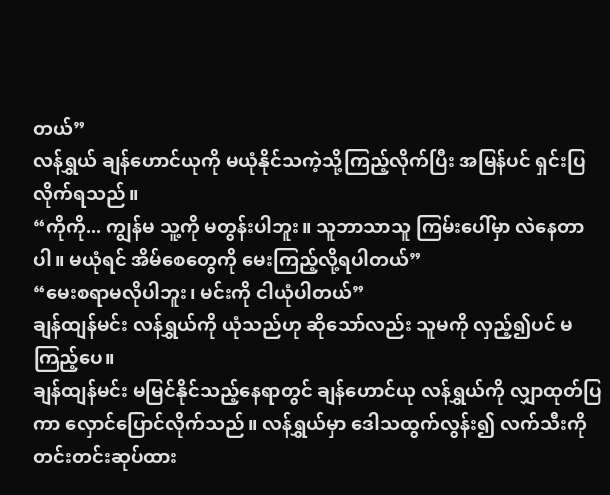တယ်”
လန်ရွှယ် ချန်ဟောင်ယုကို မယုံနိုင်သကဲ့သို့ကြည့်လိုက်ပြီး အမြန်ပင် ရှင်းပြလိုက်ရသည်။
“ကိုကို... ကျွန်မ သူ့ကို မတွန်းပါဘူး။ သူဘာသာသူ ကြမ်းပေါ်မှာ လဲနေတာပါ။ မယုံရင် အိမ်စေတွေကို မေးကြည့်လို့ရပါတယ်”
“မေးစရာမလိုပါဘူး၊ မင်းကို ငါယုံပါတယ်”
ချန်ထျန်မင်း လန်ရွှယ်ကို ယုံသည်ဟု ဆိုသော်လည်း သူမကို လှည့်၍ပင် မကြည့်ပေ။
ချန်ထျန်မင်း မမြင်နိုင်သည့်နေရာတွင် ချန်ဟောင်ယု လန်ရွှယ်ကို လျှာထုတ်ပြကာ လှောင်ပြောင်လိုက်သည်။ လန်ရွှယ်မှာ ဒေါသထွက်လွန်း၍ လက်သီးကို တင်းတင်းဆုပ်ထား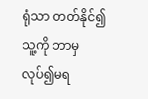ရုံသာ တတ်နိုင်၍ သူ့ကို ဘာမှလုပ်၍မရ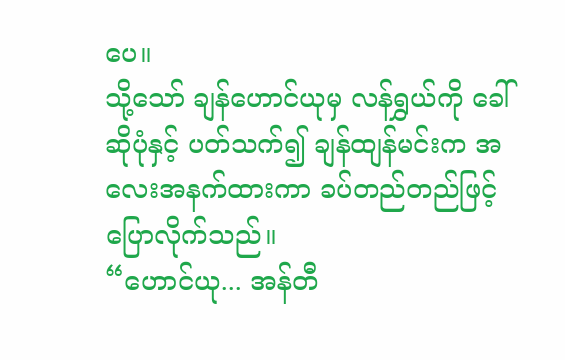ပေ။
သို့သော် ချန်ဟောင်ယုမှ လန်ရွှယ်ကို ခေါ်ဆိုပုံနှင့် ပတ်သက်၍ ချန်ထျန်မင်းက အလေးအနက်ထားကာ ခပ်တည်တည်ဖြင့် ပြောလိုက်သည်။
“ဟောင်ယု... အန်တီ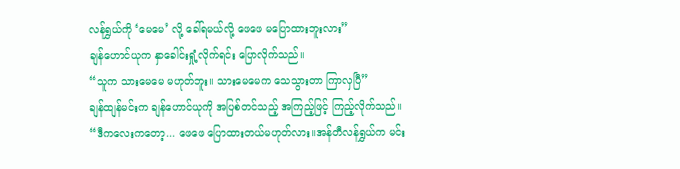လန်ရွှယ်ကို ‘မေမေ’ လို့ ခေါ်ရမယ်လို့ ဖေဖေ မပြောထားဘူးလား”
ချန်ဟောင်ယုက နှာခေါင်းရှုံ့လိုက်ရင်း ပြောလိုက်သည်။
“သူက သားမေမေ မဟုတ်ဘူး။ သားမေမေက သေသွားတာ ကြာလှပြီ”
ချန်ထျန်မင်းက ချန်ဟောင်ယုကို အပြစ်တင်သည့် အကြည့်ဖြင့် ကြည့်လိုက်သည်။
“ဒီကလေးကတော့... ဖေဖေ ပြောထားတယ်မဟုတ်လား။အန်တီလန်ရွှယ်က မင်း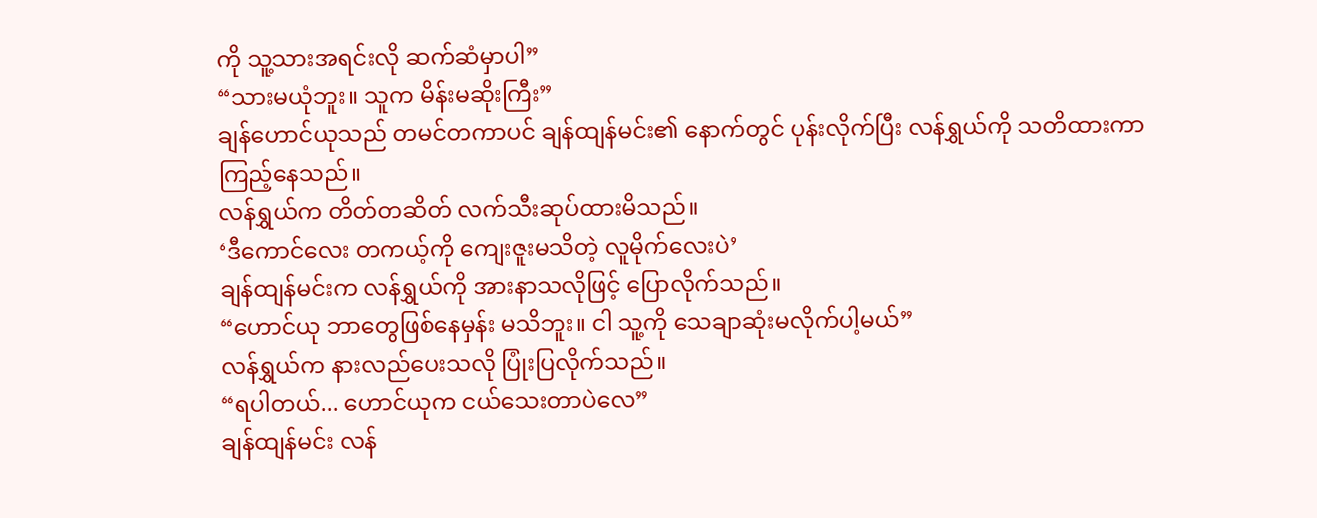ကို သူ့သားအရင်းလို ဆက်ဆံမှာပါ”
“သားမယုံဘူး။ သူက မိန်းမဆိုးကြီး”
ချန်ဟောင်ယုသည် တမင်တကာပင် ချန်ထျန်မင်း၏ နောက်တွင် ပုန်းလိုက်ပြီး လန်ရွှယ်ကို သတိထားကာ ကြည့်နေသည်။
လန်ရွှယ်က တိတ်တဆိတ် လက်သီးဆုပ်ထားမိသည်။
‘ဒီကောင်လေး တကယ့်ကို ကျေးဇူးမသိတဲ့ လူမိုက်လေးပဲ’
ချန်ထျန်မင်းက လန်ရွှယ်ကို အားနာသလိုဖြင့် ပြောလိုက်သည်။
“ဟောင်ယု ဘာတွေဖြစ်နေမှန်း မသိဘူး။ ငါ သူ့ကို သေချာဆုံးမလိုက်ပါ့မယ်”
လန်ရွှယ်က နားလည်ပေးသလို ပြုံးပြလိုက်သည်။
“ရပါတယ်... ဟောင်ယုက ငယ်သေးတာပဲလေ”
ချန်ထျန်မင်း လန်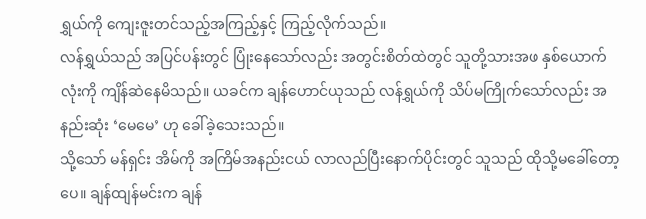ရွှယ်ကို ကျေးဇူးတင်သည့်အကြည့်နှင့် ကြည့်လိုက်သည်။
လန်ရွှယ်သည် အပြင်ပန်းတွင် ပြုံးနေသော်လည်း အတွင်းစိတ်ထဲတွင် သူတို့သားအဖ နှစ်ယောက်လုံးကို ကျိန်ဆဲနေမိသည်။ ယခင်က ချန်ဟောင်ယုသည် လန်ရွှယ်ကို သိပ်မကြိုက်သော်လည်း အနည်းဆုံး ‘မေမေ’ ဟု ခေါ်ခဲ့သေးသည်။
သို့သော် မန်ရှင်း အိမ်ကို အကြိမ်အနည်းငယ် လာလည်ပြီးနောက်ပိုင်းတွင် သူသည် ထိုသို့မခေါ်တော့ပေ။ ချန်ထျန်မင်းက ချန်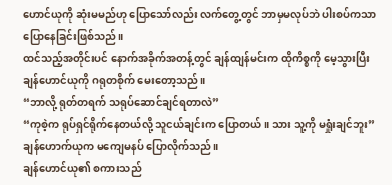ဟောင်ယုကို ဆုံးမမည်ဟု ပြောသော်လည်း လက်တွေ့တွင် ဘာမှမလုပ်ဘဲ ပါးစပ်ကသာ ပြောနေခြင်းဖြစ်သည်။
ထင်သည့်အတိုင်းပင် နောက်အခိုက်အတန့်တွင် ချန်ထျန်မင်းက ထိုကိစ္စကို မေ့သွားပြီး ချန်ဟောင်ယုကို ဂရုတစိုက် မေးတော့သည်။
“ဘာလို့ ရုတ်တရက် သရုပ်ဆောင်ချင်ရတာလဲ”
“ကုစဲ့က ရုပ်ရှင်ရိုက်နေတယ်လို့ သူငယ်ချင်းက ပြောတယ်။ သား သူ့ကို မရှုံးချင်ဘူး”
ချန်ဟောက်ယုက မကျေမနပ် ပြောလိုက်သည်။
ချန်ဟောင်ယု၏ စကားသည်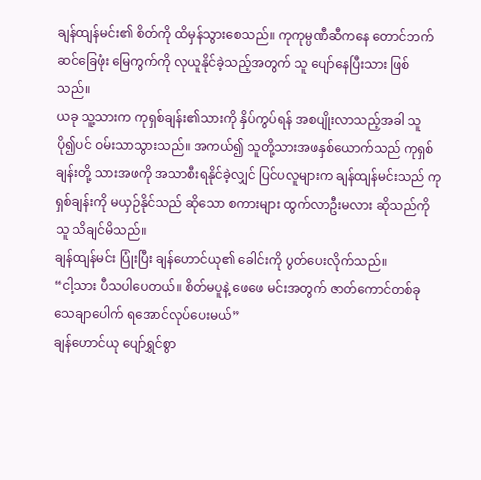ချန်ထျန်မင်း၏ စိတ်ကို ထိမှန်သွားစေသည်။ ကုကုမ္ပဏီဆီကနေ တောင်ဘက်ဆင်ခြေဖုံး မြေကွက်ကို လုယူနိုင်ခဲ့သည့်အတွက် သူ ပျော်နေပြီးသား ဖြစ်သည်။
ယခု သူ့သားက ကုရှစ်ချန်း၏သားကို နှိပ်ကွပ်ရန် အစပျိုးလာသည့်အခါ သူ ပို၍ပင် ဝမ်းသာသွားသည်။ အကယ်၍ သူတို့သားအဖနှစ်ယောက်သည် ကုရှစ်ချန်းတို့ သားအဖကို အသာစီးရနိုင်ခဲ့လျှင် ပြင်ပလူများက ချန်ထျန်မင်းသည် ကုရှစ်ချန်းကို မယှဉ်နိုင်သည် ဆိုသော စကားများ ထွက်လာဦးမလား ဆိုသည်ကို သူ သိချင်မိသည်။
ချန်ထျန်မင်း ပြုံးပြီး ချန်ဟောင်ယု၏ ခေါင်းကို ပွတ်ပေးလိုက်သည်။
“ငါ့သား ပီသပါပေတယ်။ စိတ်မပူနဲ့ ဖေဖေ မင်းအတွက် ဇာတ်ကောင်တစ်ခု သေချာပေါက် ရအောင်လုပ်ပေးမယ်”
ချန်ဟောင်ယု ပျော်ရွှင်စွာ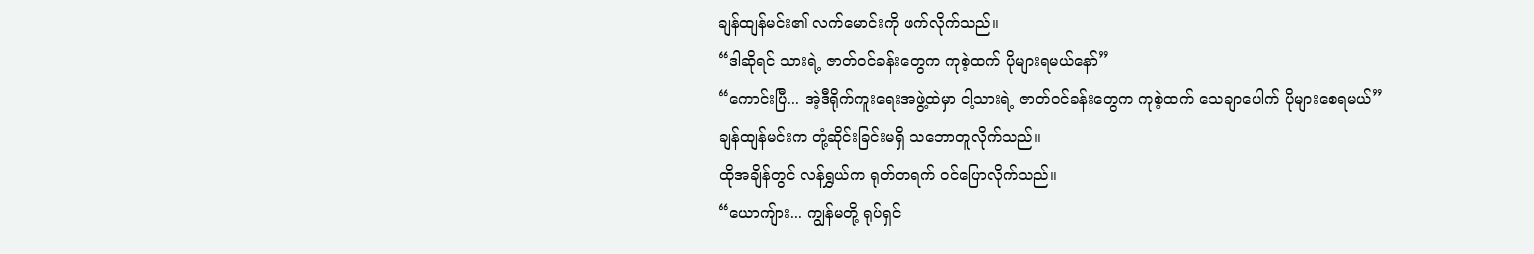ချန်ထျန်မင်း၏ လက်မောင်းကို ဖက်လိုက်သည်။
“ဒါဆိုရင် သားရဲ့ ဇာတ်ဝင်ခန်းတွေက ကုစဲ့ထက် ပိုများရမယ်နော်”
“ကောင်းပြီ... အဲ့ဒီရိုက်ကူးရေးအဖွဲ့ထဲမှာ ငါ့သားရဲ့ ဇာတ်ဝင်ခန်းတွေက ကုစဲ့ထက် သေချာပေါက် ပိုများစေရမယ်”
ချန်ထျန်မင်းက တုံ့ဆိုင်းခြင်းမရှိ သဘောတူလိုက်သည်။
ထိုအချိန်တွင် လန်ရွှယ်က ရုတ်တရက် ဝင်ပြောလိုက်သည်။
“ယောကျ်ား... ကျွန်မတို့ ရုပ်ရှင်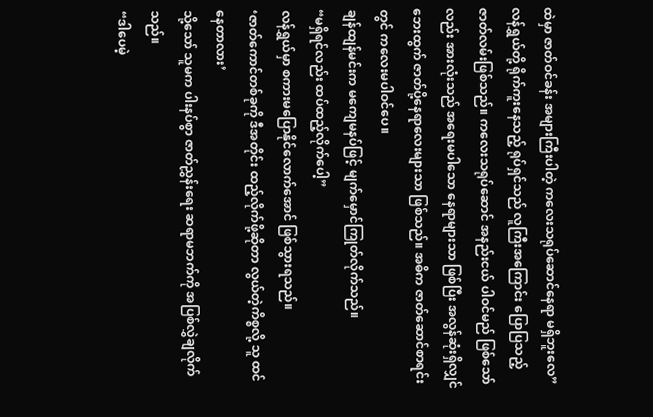ထဲမှာ ဇာတ်ဝင်ခန်း အများကြီးပါတဲ့ ကလေးသရုပ်ဆောင်နေရာ မရှိဘူးလေ”
လန်ရွှယ်တို့ ရိုက်ကူးနေသည့် ရုပ်ရှင်သည် လူကြီးအကြောင်း ပြောပြသည့် ဇာတ်လမ်းဖြစ်သည်။ ကလေးသရုပ်ဆောင် အနည်းငယ် ပါဝင်မည် ဖြစ်သော်လည်း အားလုံးသည် အရေးမပါသော နေရာများသာ ဖြစ်ပြီး အလွန်ဆုံးရှိလျှင် ဘေးထွက် ဇာတ်ပို့နေရာလေးများသာ ဖြစ်သည်။ အဓိက ဇာတ်ဆောင်စာရင်းတွင် ကလေးမပါဝင်ပေ။
ချန်ထျန်မင်းက မကျေမနပ်ဖြင့် မျက်မှောင်ကြုတ်လိုက်သည်။
“မရှိရင်လည်း ထပ်ထည့်လိုက်ပေါ့”
လန်ရွှယ်မှာ စကားမပြောနိုင်လောက်အောင် ဖြစ်သွားရသည်။
‘ဇာတ်ကောင်တစ်ခုကို ဒီအတိုင်း ထည့်လိုက်ဖို့ဆိုတာ လွယ်တဲ့ကိစ္စလို့ သူ ထင်နေတာလား’
သို့သော် သူမက ပါးနပ်စွာ ဇာတ်ညွှန်းရေး ဆရာမဘက်ကို အပြစ်လွှဲချလိုက်သည်။
“ဒါပေမဲ့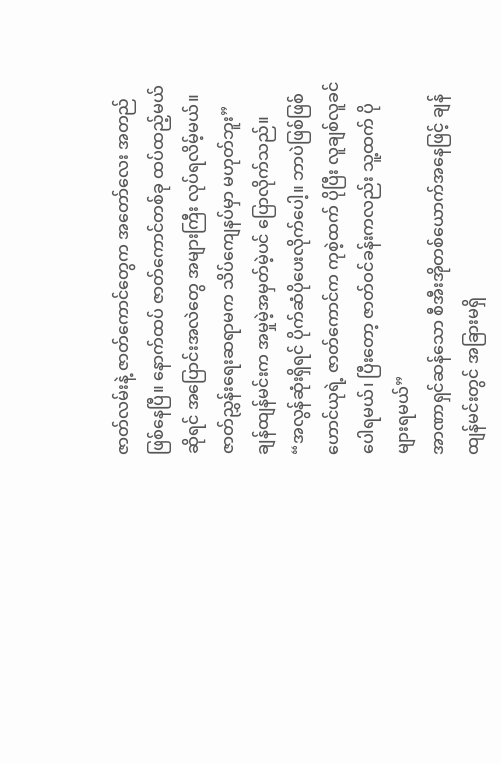ဇာတ်လမ်းနဲ့ ဇာတ်ကောင်တွေက အတော်လေး အတည်ဖြစ်နေပြီ။ နောက်ထပ် ဇာတ်ကောင်တစ်ခု ထပ်ထည့်မယ်ဆိုရင် အပြောင်းအလဲတွေ အများကြီး လုပ်ရလိမ့်မယ်။ ဇာတ်ညွှန်းရေးဆရာမက သိပ်ကျေနပ်မှာ မဟုတ်ဘူး”
ချန်ထျန်မင်းက အမှုမဲ့အမှတ်မဲ့ပင် ပြောလိုက်သည်။
“အလွန်ဆုံးရှိရင် ပိုက်ဆံပိုပေးလိုက်ပေါ့။ ဘာပဲဖြစ်ဖြစ် ဟောင်ယုရဲ့ ဇာတ်ကောင်က ကုစဲ့ထက် ပိုပြီး လူချစ်လူခင်ပေါရမယ်၊ ပြီးတော့ ဇာတ်ဝင်ခန်းကလည်း သူ့ထက် ပိုများရမယ်”
အာဏာရှင်ဆန်သော စီအီးအိုတစ်ယောက်အနေဖြင့် ချန်ထျန်မင်းတွင် အခြားမရှိ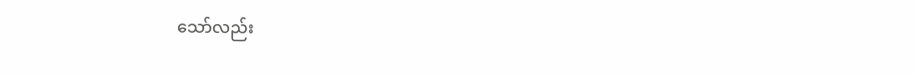သော်လည်း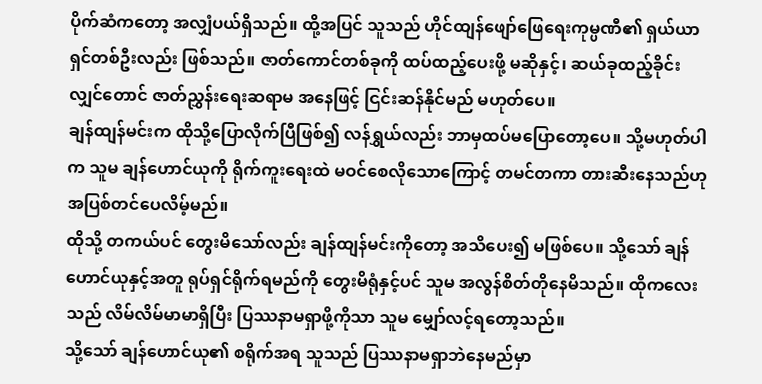ပိုက်ဆံကတော့ အလျှံပယ်ရှိသည်။ ထို့အပြင် သူသည် ဟိုင်ထျန်ဖျော်ဖြေရေးကုမ္ပဏီ၏ ရှယ်ယာရှင်တစ်ဦးလည်း ဖြစ်သည်။ ဇာတ်ကောင်တစ်ခုကို ထပ်ထည့်ပေးဖို့ မဆိုနှင့်၊ ဆယ်ခုထည့်ခိုင်းလျှင်တောင် ဇာတ်ညွှန်းရေးဆရာမ အနေဖြင့် ငြင်းဆန်နိုင်မည် မဟုတ်ပေ။
ချန်ထျန်မင်းက ထိုသို့ပြောလိုက်ပြီဖြစ်၍ လန်ရွှယ်လည်း ဘာမှထပ်မပြောတော့ပေ။ သို့မဟုတ်ပါက သူမ ချန်ဟောင်ယုကို ရိုက်ကူးရေးထဲ မဝင်စေလိုသောကြောင့် တမင်တကာ တားဆီးနေသည်ဟု အပြစ်တင်ပေလိမ့်မည်။
ထိုသို့ တကယ်ပင် တွေးမိသော်လည်း ချန်ထျန်မင်းကိုတော့ အသိပေး၍ မဖြစ်ပေ။ သို့သော် ချန်ဟောင်ယုနှင့်အတူ ရုပ်ရှင်ရိုက်ရမည်ကို တွေးမိရုံနှင့်ပင် သူမ အလွန်စိတ်တိုနေမိသည်။ ထိုကလေးသည် လိမ်လိမ်မာမာရှိပြီး ပြဿနာမရှာဖို့ကိုသာ သူမ မျှော်လင့်ရတော့သည်။
သို့သော် ချန်ဟောင်ယု၏ စရိုက်အရ သူသည် ပြဿနာမရှာဘဲနေမည်မှာ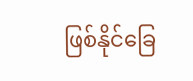ဖြစ်နိုင်ခြေ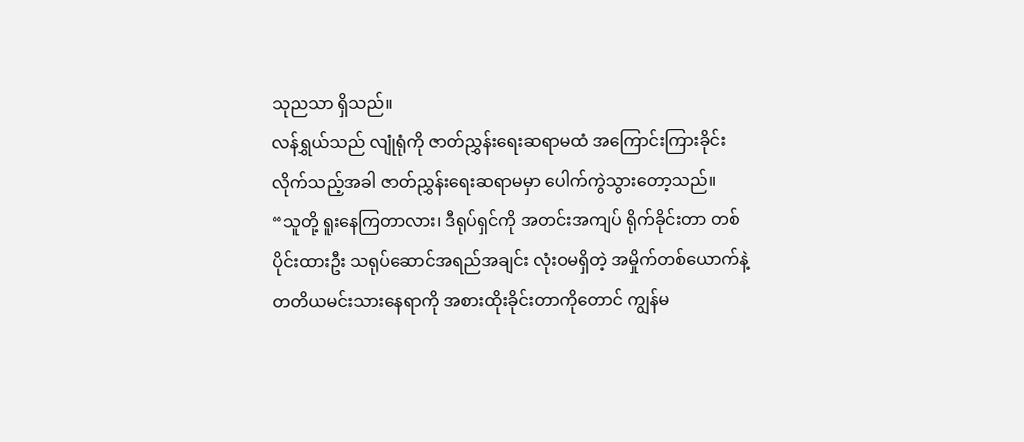သုညသာ ရှိသည်။
လန်ရွှယ်သည် လျုံရုံကို ဇာတ်ညွှန်းရေးဆရာမထံ အကြောင်းကြားခိုင်းလိုက်သည့်အခါ ဇာတ်ညွှန်းရေးဆရာမမှာ ပေါက်ကွဲသွားတော့သည်။
“သူတို့ ရူးနေကြတာလား၊ ဒီရုပ်ရှင်ကို အတင်းအကျပ် ရိုက်ခိုင်းတာ တစ်ပိုင်းထားဦး သရုပ်ဆောင်အရည်အချင်း လုံးဝမရှိတဲ့ အမှိုက်တစ်ယောက်နဲ့ တတိယမင်းသားနေရာကို အစားထိုးခိုင်းတာကိုတောင် ကျွန်မ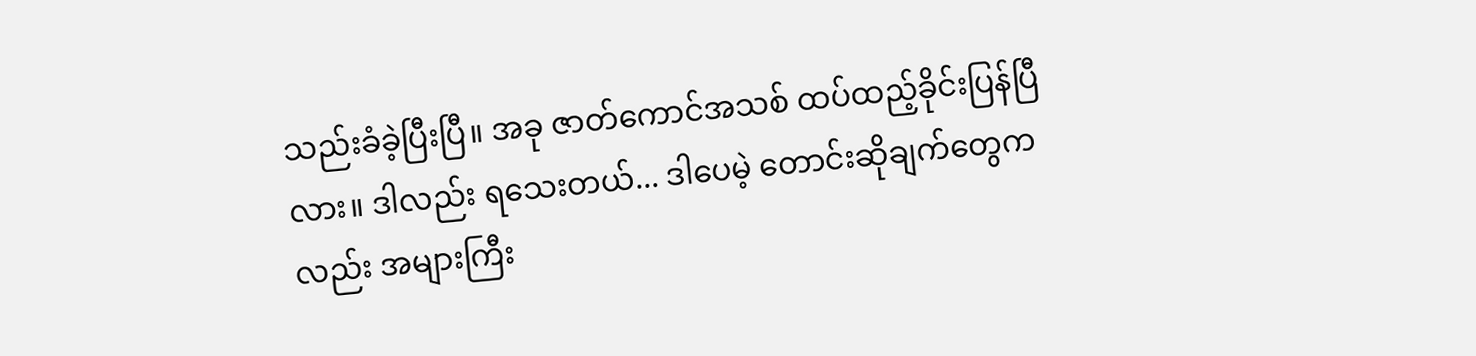သည်းခံခဲ့ပြီးပြီ။ အခု ဇာတ်ကောင်အသစ် ထပ်ထည့်ခိုင်းပြန်ပြီလား။ ဒါလည်း ရသေးတယ်... ဒါပေမဲ့ တောင်းဆိုချက်တွေကလည်း အများကြီး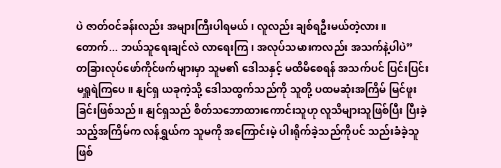ပဲ ဇာတ်ဝင်ခန်းလည်း အများကြီးပါရမယ်၊ လူလည်း ချစ်ရဦးမယ်တဲ့လား။ တောက်... ဘယ်သူရေးချင်လဲ လာရေးကြ၊ အလုပ်သမားကလည်း အသက်နဲ့ပါပဲ”
တခြားလုပ်ဖော်ကိုင်ဖက်များမှာ သူမ၏ ဒေါသနှင့် မထိမိစေရန် အသက်ပင် ပြင်းပြင်းမရှူရဲကြပေ။ နျင်ရှ ယခုကဲ့သို့ ဒေါသထွက်သည်ကို သူတို့ ပထမဆုံးအကြိမ် မြင်ဖူးခြင်းဖြစ်သည်။ နျင်ရှသည် စိတ်သဘောထားကောင်းသူဟု လူသိများသူဖြစ်ပြီး ပြီးခဲ့သည့်အကြိမ်က လန်ရွှယ်က သူမကို အကြောင်းမဲ့ ပါးရိုက်ခဲ့သည်ကိုပင် သည်းခံခဲ့သူဖြစ်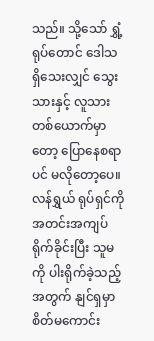သည်။ သို့သော် ရွှံ့ရုပ်တောင် ဒေါသရှိသေးလျှင် သွေးသားနှင့် လူသားတစ်ယောက်မှာတော့ ပြောနေစရာပင် မလိုတော့ပေ။
လန်ရွှယ် ရုပ်ရှင်ကို အတင်းအကျပ် ရိုက်ခိုင်းပြီး သူမကို ပါးရိုက်ခဲ့သည့်အတွက် နျင်ရှမှာ စိတ်မကောင်း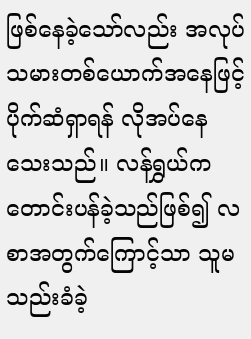ဖြစ်နေခဲ့သော်လည်း အလုပ်သမားတစ်ယောက်အနေဖြင့် ပိုက်ဆံရှာရန် လိုအပ်နေသေးသည်။ လန်ရွှယ်က တောင်းပန်ခဲ့သည်ဖြစ်၍ လစာအတွက်ကြောင့်သာ သူမ သည်းခံခဲ့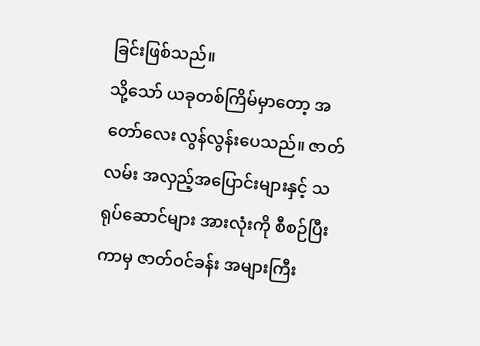ခြင်းဖြစ်သည်။
သို့သော် ယခုတစ်ကြိမ်မှာတော့ အတော်လေး လွန်လွန်းပေသည်။ ဇာတ်လမ်း အလှည့်အပြောင်းများနှင့် သရုပ်ဆောင်များ အားလုံးကို စီစဉ်ပြီးကာမှ ဇာတ်ဝင်ခန်း အများကြီး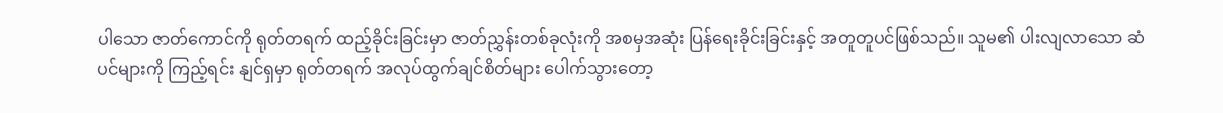ပါသော ဇာတ်ကောင်ကို ရုတ်တရက် ထည့်ခိုင်းခြင်းမှာ ဇာတ်ညွှန်းတစ်ခုလုံးကို အစမှအဆုံး ပြန်ရေးခိုင်းခြင်းနှင့် အတူတူပင်ဖြစ်သည်။ သူမ၏ ပါးလျလာသော ဆံပင်များကို ကြည့်ရင်း နျင်ရှမှာ ရုတ်တရက် အလုပ်ထွက်ချင်စိတ်များ ပေါက်သွားတော့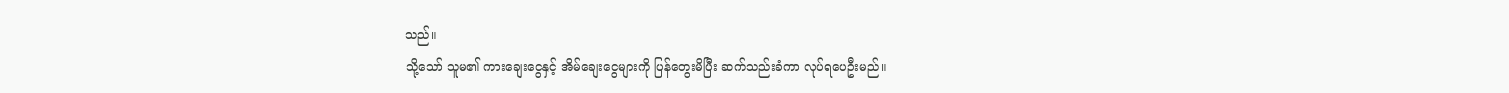သည်။
သို့သော် သူမ၏ ကားချေးငွေနှင့် အိမ်ချေးငွေများကို ပြန်တွေးမိပြီး ဆက်သည်းခံကာ လုပ်ရပေဦးမည်။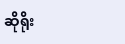ဆိုရိုး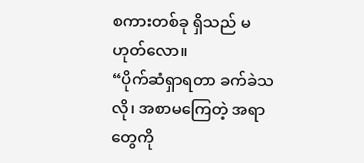စကားတစ်ခု ရှိသည် မဟုတ်လော။
“ပိုက်ဆံရှာရတာ ခက်ခဲသလို၊ အစာမကြေတဲ့ အရာတွေကို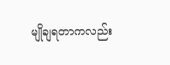မျိုချရတာကလည်း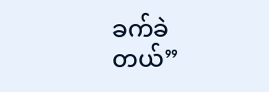ခက်ခဲတယ်”